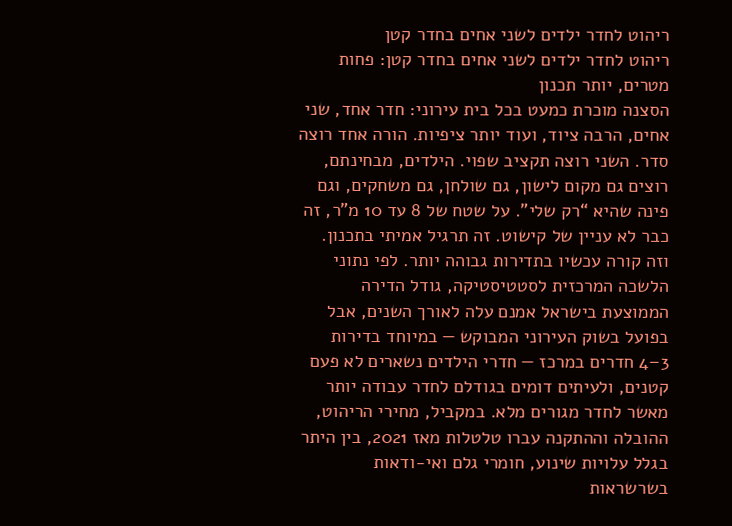ריהוט לחדר ילדים לשני אחים בחדר קטן
ריהוט לחדר ילדים לשני אחים בחדר קטן: פחות מטרים, יותר תכנון
הסצנה מוכרת כמעט בכל בית עירוני: חדר אחד, שני אחים, הרבה ציוד, ועוד יותר ציפיות. הורה אחד רוצה סדר. השני רוצה תקציב שפוי. הילדים, מבחינתם, רוצים גם מקום לישון, גם שולחן, גם משחקים, וגם פינה שהיא “רק שלי”. על שטח של 8 עד 10 מ"ר, זה כבר לא עניין של קישוט. זה תרגיל אמיתי בתכנון.
וזה קורה עכשיו בתדירות גבוהה יותר. לפי נתוני הלשכה המרכזית לסטטיסטיקה, גודל הדירה הממוצעת בישראל אמנם עלה לאורך השנים, אבל בפועל בשוק העירוני המבוקש — במיוחד בדירות 3–4 חדרים במרכז — חדרי הילדים נשארים לא פעם קטנים, ולעיתים דומים בגודלם לחדר עבודה יותר מאשר לחדר מגורים מלא. במקביל, מחירי הריהוט, ההובלה וההתקנה עברו טלטלות מאז 2021, בין היתר בגלל עלויות שינוע, חומרי גלם ואי-ודאות בשרשראות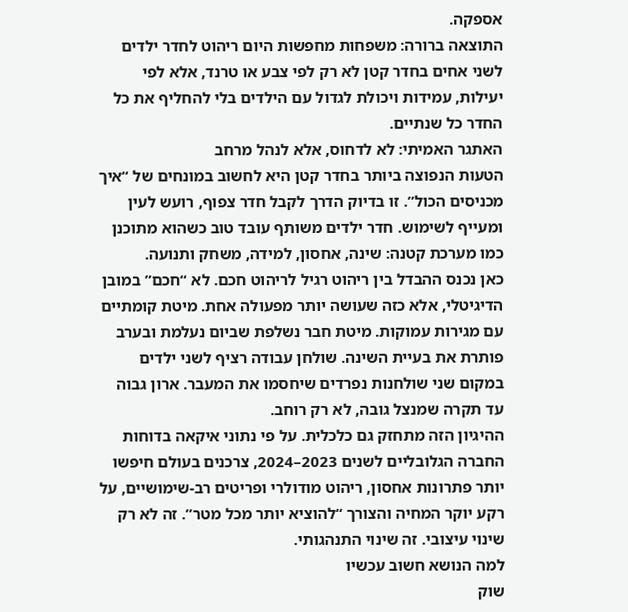אספקה.
התוצאה ברורה: משפחות מחפשות היום ריהוט לחדר ילדים לשני אחים בחדר קטן לא רק לפי צבע או טרנד, אלא לפי יעילות, עמידות ויכולת לגדול עם הילדים בלי להחליף את כל החדר כל שנתיים.
האתגר האמיתי: לא לדחוס, אלא לנהל מרחב
הטעות הנפוצה ביותר בחדר קטן היא לחשוב במונחים של “איך מכניסים הכול”. זו בדיוק הדרך לקבל חדר צפוף, רועש לעין ומעייף לשימוש. חדר ילדים משותף עובד טוב כשהוא מתוכנן כמו מערכת קטנה: שינה, אחסון, למידה, משחק ותנועה.
כאן נכנס ההבדל בין ריהוט רגיל לריהוט חכם. לא “חכם” במובן הדיגיטלי, אלא כזה שעושה יותר מפעולה אחת. מיטת קומתיים עם מגירות עמוקות. מיטת חבר נשלפת שביום נעלמת ובערב פותרת את בעיית השינה. שולחן עבודה רציף לשני ילדים במקום שני שולחנות נפרדים שיחסמו את המעבר. ארון גבוה עד תקרה שמנצל גובה, לא רק רוחב.
ההיגיון הזה מתחזק גם כלכלית. על פי נתוני איקאה בדוחות החברה הגלובליים לשנים 2023–2024, צרכנים בעולם חיפשו יותר פתרונות אחסון, ריהוט מודולרי ופריטים רב-שימושיים, על רקע יוקר המחיה והצורך “להוציא יותר מכל מטר”. זה לא רק שינוי עיצובי. זה שינוי התנהגותי.
למה הנושא חשוב עכשיו
שוק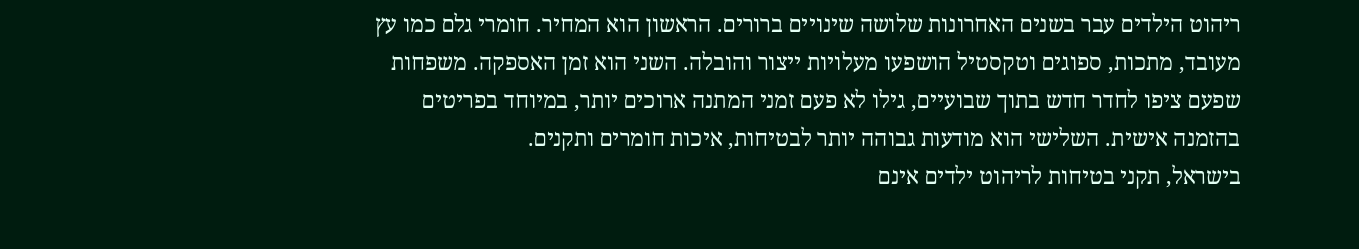ריהוט הילדים עבר בשנים האחרונות שלושה שינויים ברורים. הראשון הוא המחיר. חומרי גלם כמו עץ מעובד, מתכות, ספוגים וטקסטיל הושפעו מעלויות ייצור והובלה. השני הוא זמן האספקה. משפחות שפעם ציפו לחדר חדש בתוך שבועיים, גילו לא פעם זמני המתנה ארוכים יותר, במיוחד בפריטים בהזמנה אישית. השלישי הוא מודעות גבוהה יותר לבטיחות, איכות חומרים ותקנים.
בישראל, תקני בטיחות לריהוט ילדים אינם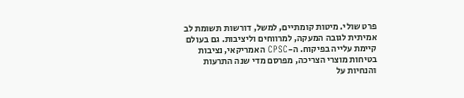פרט שולי. מיטות קומתיים, למשל, דורשות תשומת לב אמיתית לגובה המעקה, למרווחים וליציבות. גם בעולם קיימת עלייה בפיקוח. ה-CPSC האמריקאי, נציבות בטיחות מוצרי הצריכה, מפרסם מדי שנה התרעות והנחיות על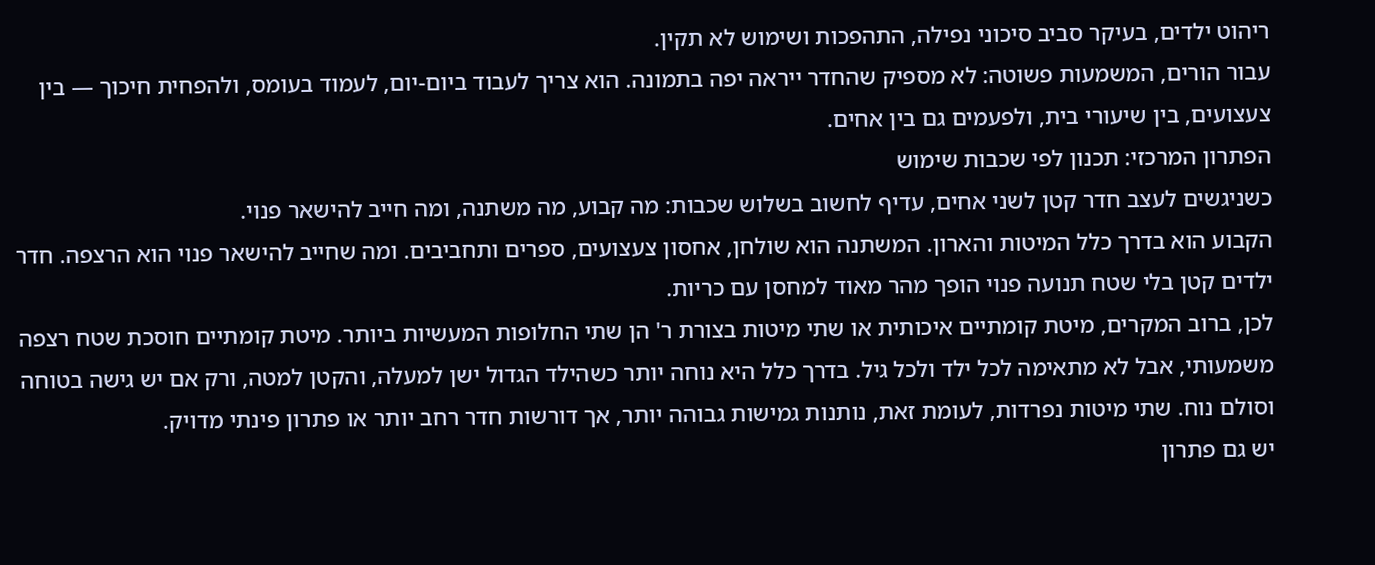ריהוט ילדים, בעיקר סביב סיכוני נפילה, התהפכות ושימוש לא תקין.
עבור הורים, המשמעות פשוטה: לא מספיק שהחדר ייראה יפה בתמונה. הוא צריך לעבוד ביום-יום, לעמוד בעומס, ולהפחית חיכוך — בין צעצועים, בין שיעורי בית, ולפעמים גם בין אחים.
הפתרון המרכזי: תכנון לפי שכבות שימוש
כשניגשים לעצב חדר קטן לשני אחים, עדיף לחשוב בשלוש שכבות: מה קבוע, מה משתנה, ומה חייב להישאר פנוי.
הקבוע הוא בדרך כלל המיטות והארון. המשתנה הוא שולחן, אחסון צעצועים, ספרים ותחביבים. ומה שחייב להישאר פנוי הוא הרצפה. חדר ילדים קטן בלי שטח תנועה פנוי הופך מהר מאוד למחסן עם כריות.
לכן, ברוב המקרים, מיטת קומתיים איכותית או שתי מיטות בצורת ר' הן שתי החלופות המעשיות ביותר. מיטת קומתיים חוסכת שטח רצפה משמעותי, אבל לא מתאימה לכל ילד ולכל גיל. בדרך כלל היא נוחה יותר כשהילד הגדול ישן למעלה, והקטן למטה, ורק אם יש גישה בטוחה וסולם נוח. שתי מיטות נפרדות, לעומת זאת, נותנות גמישות גבוהה יותר, אך דורשות חדר רחב יותר או פתרון פינתי מדויק.
יש גם פתרון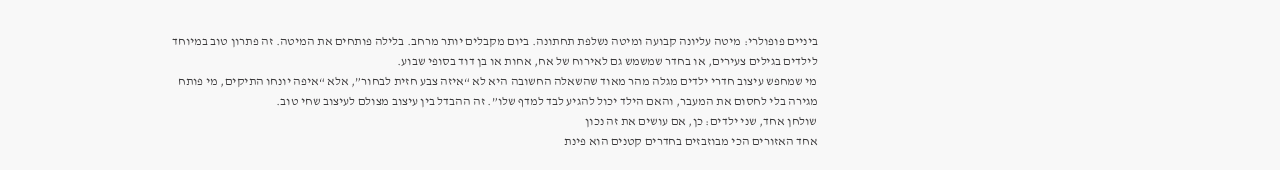ביניים פופולרי: מיטה עליונה קבועה ומיטה נשלפת תחתונה. ביום מקבלים יותר מרחב. בלילה פותחים את המיטה. זה פתרון טוב במיוחד לילדים בגילים צעירים, או בחדר שמשמש גם לאירוח של אח, אחות או בן דוד בסופי שבוע.
מי שמחפש עיצוב חדרי ילדים מגלה מהר מאוד שהשאלה החשובה היא לא “איזה צבע חזית לבחור”, אלא “איפה יונחו התיקים, מי פותח מגירה בלי לחסום את המעבר, והאם הילד יכול להגיע לבד למדף שלו”. זה ההבדל בין עיצוב מצולם לעיצוב שחי טוב.
שולחן אחד, שני ילדים: כן, אם עושים את זה נכון
אחד האזורים הכי מבוזבזים בחדרים קטנים הוא פינת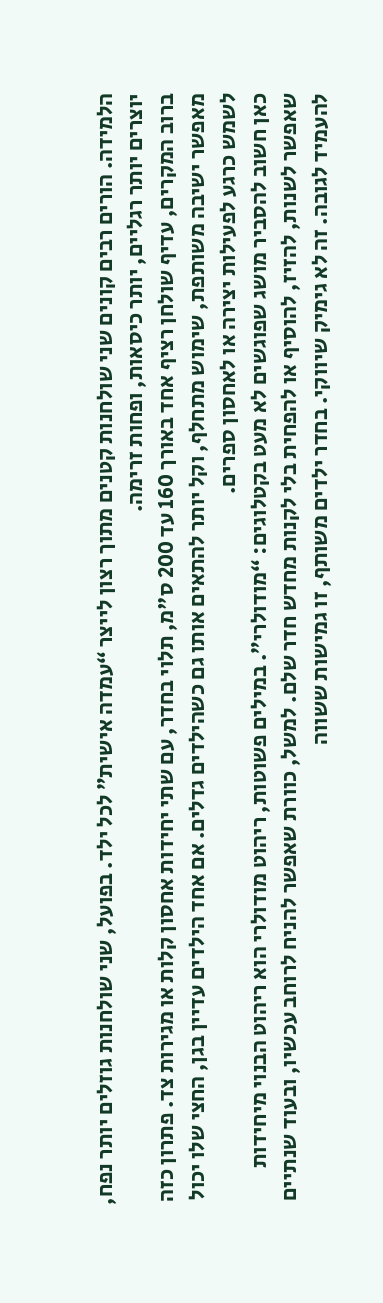הלמידה. הורים רבים קונים שני שולחנות קטנים מתוך רצון לייצר “עמדה אישית” לכל ילד. בפועל, שני שולחנות גוזלים יותר נפח, יוצרים יותר רגליים, יותר כיסאות, ופחות זרימה.
ברוב המקרים, עדיף שולחן רציף אחד באורך 160 עד 200 ס"מ, תלוי בחדר, עם שתי יחידות אחסון קלות או מגירות צד. פתרון כזה מאפשר ישיבה משותפת, שימוש מתחלף, וקל יותר להתאים אותו גם כשהילדים גדלים. אם אחד הילדים עדיין בגן, החצי שלו יכול לשמש כרגע לפעילות יצירה או לאחסון ספרים.
כאן חשוב להסביר מושג שפוגשים לא מעט בקטלוגים: “מודולרי”. במילים פשוטות, ריהוט מודולרי הוא ריהוט הבנוי מיחידות שאפשר לשנות, להזיז, להוסיף או להפחית בלי לקנות מחדש חדר שלם. למשל, כוורת שאפשר להניח לרוחב עכשיו, ובעוד שנתיים להעמיד לגובה. זה לא גימיק שיווקי. בחדר ילדים משותף, זו גמישות ששווה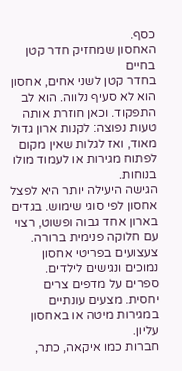כסף.
האחסון שמחזיק חדר קטן בחיים
בחדר קטן לשני אחים, אחסון הוא לא סעיף נלווה. הוא לב התפקוד. וכאן חוזרת אותה טעות נפוצה: לקנות ארון גדול מאוד, ואז לגלות שאין מקום לפתוח מגירות או לעמוד מולו בנוחות.
הגישה היעילה יותר היא לפצל אחסון לפי סוגי שימוש. בגדים בארון אחד גבוה ופשוט, רצוי עם חלוקה פנימית ברורה. צעצועים בפריטי אחסון נמוכים ונגישים לילדים. ספרים על מדפים צרים יחסית. מצעים עונתיים במגירות מיטה או באחסון עליון.
חברות כמו איקאה, כתר,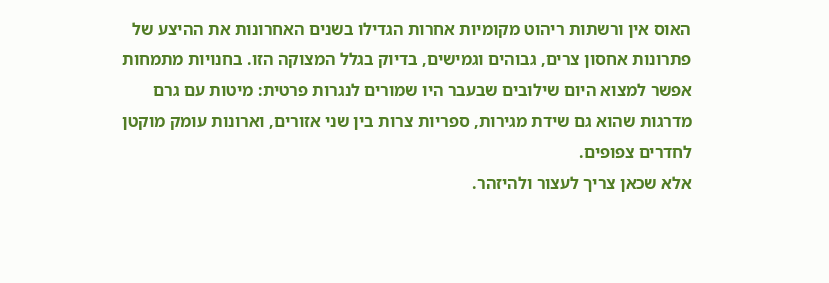האוס אין ורשתות ריהוט מקומיות אחרות הגדילו בשנים האחרונות את ההיצע של פתרונות אחסון צרים, גבוהים וגמישים, בדיוק בגלל המצוקה הזו. בחנויות מתמחות אפשר למצוא היום שילובים שבעבר היו שמורים לנגרות פרטית: מיטות עם גרם מדרגות שהוא גם שידת מגירות, ספריות צרות בין שני אזורים, וארונות עומק מוקטן לחדרים צפופים.
אלא שכאן צריך לעצור ולהיזהר.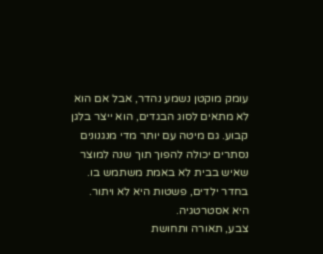עומק מוקטן נשמע נהדר, אבל אם הוא לא מתאים לסוג הבגדים, הוא ייצר בלגן קבוע. גם מיטה עם יותר מדי מנגנונים נסתרים יכולה להפוך תוך שנה למוצר שאיש בבית לא באמת משתמש בו. בחדר ילדים, פשטות היא לא ויתור. היא אסטרטגיה.
צבע, תאורה ותחושת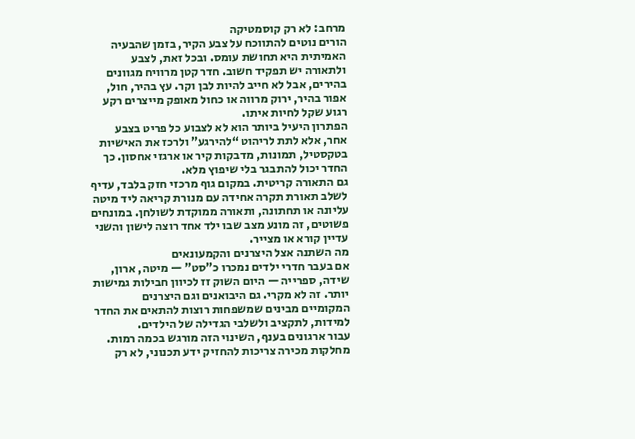מרחב: לא רק קוסמטיקה
הורים נוטים להתווכח על צבע הקיר, בזמן שהבעיה האמיתית היא תחושת עומס. ובכל זאת, לצבע ולתאורה יש תפקיד חשוב. חדר קטן מרוויח מגוונים בהירים, אבל לא חייב להיות לבן וקר. עץ בהיר, חול, אפור בהיר, ירוק מרווה או כחול מאופק מייצרים רקע רגוע שקל לחיות איתו.
הפתרון היעיל ביותר הוא לא לצבוע כל פריט בצבע אחר, אלא לתת לריהוט “להירגע” ולרכז את האישיות בטקסטיל, תמונות, מדבקות קיר או ארגזי אחסון. כך החדר יכול להתבגר בלי שיפוץ מלא.
גם התאורה קריטית. במקום גוף מרכזי חזק בלבד, עדיף לשלב תאורת תקרה אחידה עם מנורת קריאה ליד מיטה עליונה או תחתונה, ותאורה ממוקדת לשולחן. במונחים פשוטים, זה מונע מצב שבו ילד אחד רוצה לישון והשני עדיין קורא או מצייר.
מה השתנה אצל היצרנים והקמעונאים
אם בעבר חדרי ילדים נמכרו כ”סט” — מיטה, ארון, שידה, ספרייה — היום השוק זז לכיוון חבילות גמישות יותר. זה לא מקרי. גם היבואנים וגם היצרנים המקומיים מבינים שמשפחות רוצות להתאים את החדר למידות, לתקציב ולשלבי הגדילה של הילדים.
עבור ארגונים בענף, השינוי הזה מורגש בכמה רמות. מחלקות מכירה צריכות להחזיק ידע תכנוני, לא רק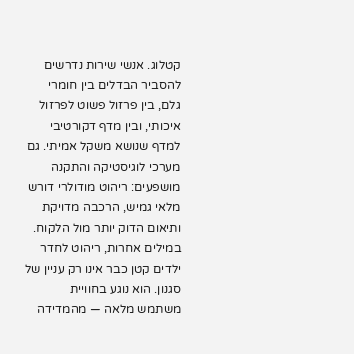קטלוג. אנשי שירות נדרשים להסביר הבדלים בין חומרי גלם, בין פרזול פשוט לפרזול איכותי, ובין מדף דקורטיבי למדף שנושא משקל אמיתי. גם מערכי לוגיסטיקה והתקנה מושפעים: ריהוט מודולרי דורש מלאי גמיש, הרכבה מדויקת ותיאום הדוק יותר מול הלקוח.
במילים אחרות, ריהוט לחדר ילדים קטן כבר אינו רק עניין של סגנון. הוא נוגע בחוויית משתמש מלאה — מהמדידה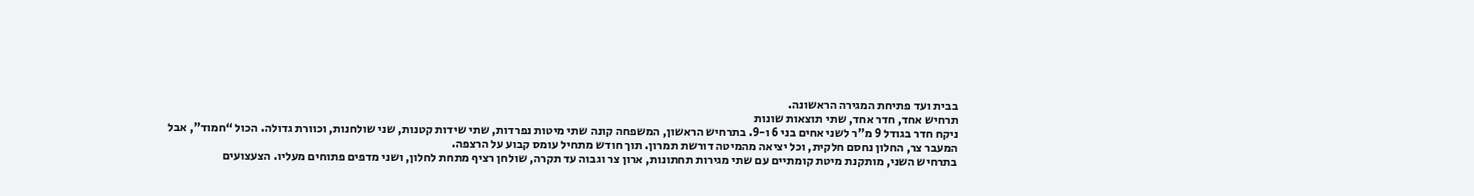בבית ועד פתיחת המגירה הראשונה.
תרחיש אחד, חדר אחד, שתי תוצאות שונות
ניקח חדר בגודל 9 מ"ר לשני אחים בני 6 ו-9. בתרחיש הראשון, המשפחה קונה שתי מיטות נפרדות, שתי שידות קטנות, שני שולחנות, וכוורת גדולה. הכול “חמוד”, אבל המעבר צר, החלון נחסם חלקית, וכל יציאה מהמיטה דורשת תמרון. תוך חודש מתחיל עומס קבוע על הרצפה.
בתרחיש השני, מותקנת מיטת קומתיים עם שתי מגירות תחתונות, ארון צר וגבוה עד תקרה, שולחן רציף מתחת לחלון, ושני מדפים פתוחים מעליו. הצעצועים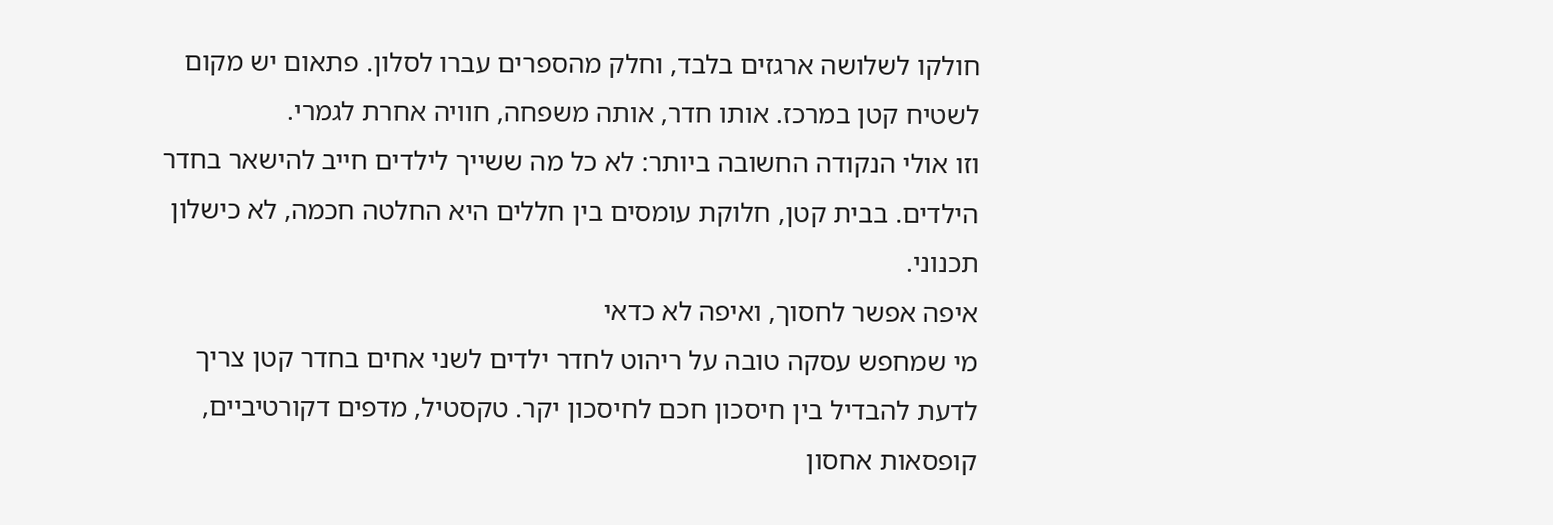חולקו לשלושה ארגזים בלבד, וחלק מהספרים עברו לסלון. פתאום יש מקום לשטיח קטן במרכז. אותו חדר, אותה משפחה, חוויה אחרת לגמרי.
וזו אולי הנקודה החשובה ביותר: לא כל מה ששייך לילדים חייב להישאר בחדר הילדים. בבית קטן, חלוקת עומסים בין חללים היא החלטה חכמה, לא כישלון תכנוני.
איפה אפשר לחסוך, ואיפה לא כדאי
מי שמחפש עסקה טובה על ריהוט לחדר ילדים לשני אחים בחדר קטן צריך לדעת להבדיל בין חיסכון חכם לחיסכון יקר. טקסטיל, מדפים דקורטיביים, קופסאות אחסון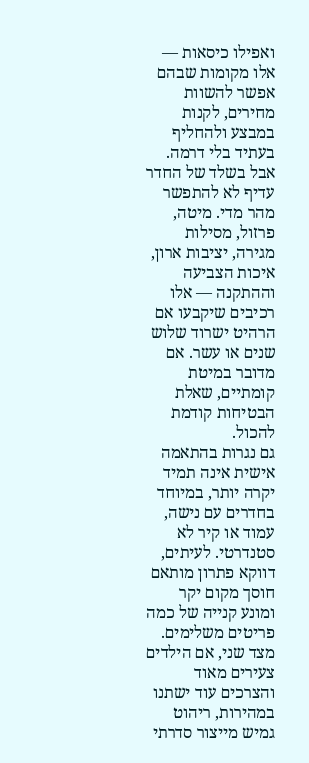ואפילו כיסאות — אלו מקומות שבהם אפשר להשוות מחירים, לקנות במבצע ולהחליף בעתיד בלי דרמה.
אבל בשלד של החדר עדיף לא להתפשר מהר מדי. מיטה, פרזול, מסילות מגירה, יציבות ארון, איכות הצביעה וההתקנה — אלו רכיבים שיקבעו אם הרהיט ישרוד שלוש שנים או עשר. אם מדובר במיטת קומתיים, שאלת הבטיחות קודמת להכול.
גם נגרות בהתאמה אישית אינה תמיד יקרה יותר, במיוחד בחדרים עם נישה, עמוד או קיר לא סטנדרטי. לעיתים, דווקא פתרון מותאם חוסך מקום יקר ומונע קנייה של כמה פריטים משלימים. מצד שני, אם הילדים צעירים מאוד והצרכים עוד ישתנו במהירות, ריהוט גמיש מייצור סדרתי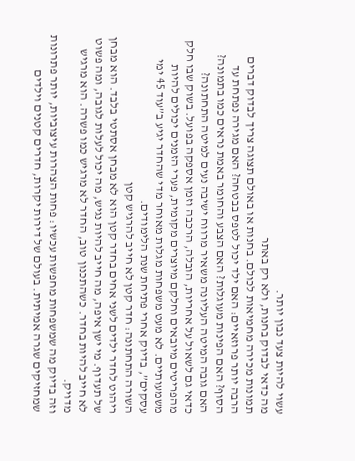עשוי להיות צעד נבון יותר.
מה כדאי לבדוק בחנות, ולא רק באתר
תמונות מכירה מחמיאות לכולם. בחנות או באולם תצוגה צריך לבדוק דברים הרבה יותר פרוזאיים: האם ילד יכול לטפס בבטחה? האם מגירה נפתחת עד הסוף? האם הפינות מעוגלות? האם הצבע והחומר באמת נראים כמו בתמונה? האם גובה המיטה העליונה משאיר מרווח ישיבה נעים למיטה התחתונה?
כדאי גם לשאול על אחריות, הובלה, הרכבה וזמן אספקה בפועל. בשוק שבו חלק מהפריטים מיובאים וחלקם מיוצרים מקומית, פערי הזמנים יכולים להיות משמעותיים. לא מעט משפחות מגלות מאוחר מדי שהחדר יגיע ב”עוד 45 ימי עסקים”, בדיוק אחרי פתיחת שנת הלימודים.
השורה התחתונה: חדר קטן לא חייב להרגיש קטן
ריהוט לחדר ילדים לשני אחים בחדר קטן הוא לא מבחן אסתטי בלבד. הוא מבחן של תעדוף. מי ישן איפה, מה חייב להיות נגיש, מה יכול לעלות לגובה, ומה פשוט לא חייב להיות בחדר. כשהתכנון טוב, החדר לא מרגיש כמו פשרה. הוא מרגיש מדויק.
וזה בדיוק מה שמשפחות מחפשות עכשיו: פחות הצהרות עיצוביות, יותר פתרונות שמחזיקים שגרה אמיתית. בעולם של דירות יקרות, חדרים קטנים וילדים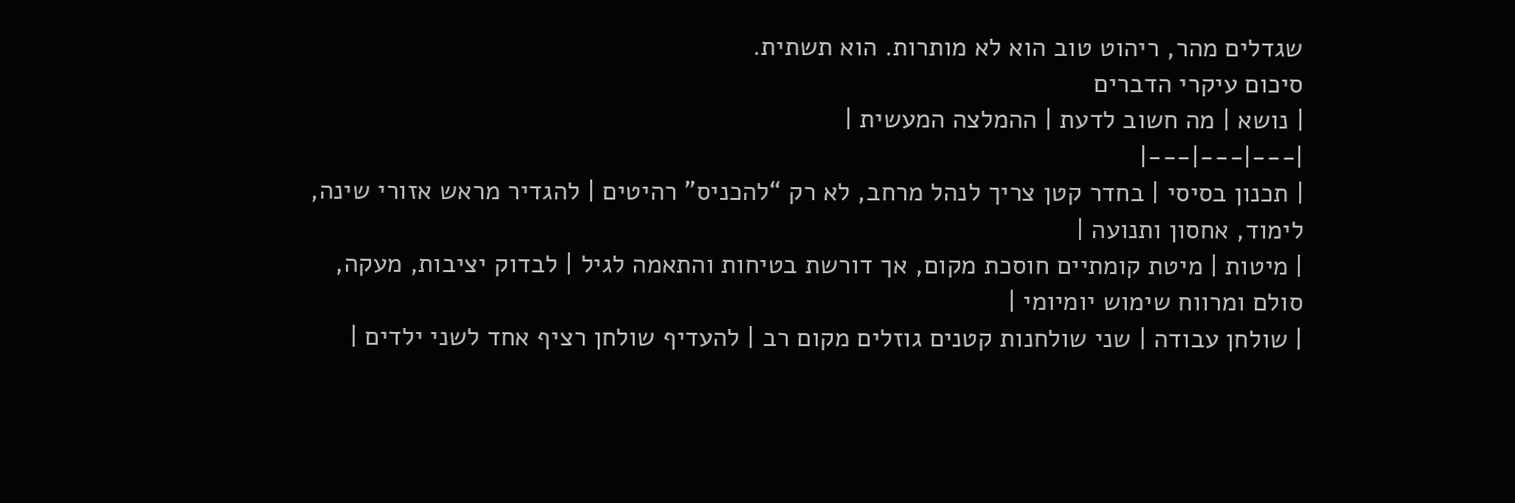שגדלים מהר, ריהוט טוב הוא לא מותרות. הוא תשתית.
סיכום עיקרי הדברים
| נושא | מה חשוב לדעת | ההמלצה המעשית |
|---|---|---|
| תכנון בסיסי | בחדר קטן צריך לנהל מרחב, לא רק “להכניס” רהיטים | להגדיר מראש אזורי שינה, לימוד, אחסון ותנועה |
| מיטות | מיטת קומתיים חוסכת מקום, אך דורשת בטיחות והתאמה לגיל | לבדוק יציבות, מעקה, סולם ומרווח שימוש יומיומי |
| שולחן עבודה | שני שולחנות קטנים גוזלים מקום רב | להעדיף שולחן רציף אחד לשני ילדים |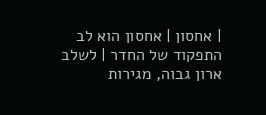| אחסון | אחסון הוא לב התפקוד של החדר | לשלב ארון גבוה, מגירות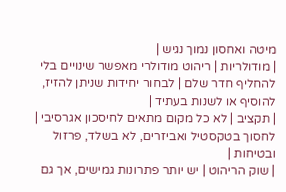מיטה ואחסון נמוך נגיש |
| מודולריות | ריהוט מודולרי מאפשר שינויים בלי להחליף חדר שלם | לבחור יחידות שניתן להזיז, להוסיף או לשנות בעתיד |
| תקציב | לא כל מקום מתאים לחיסכון אגרסיבי | לחסוך בטקסטיל ואביזרים, לא בשלד, פרזול ובטיחות |
| שוק הריהוט | יש יותר פתרונות גמישים, אך גם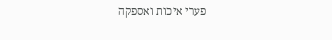פערי איכות ואספקה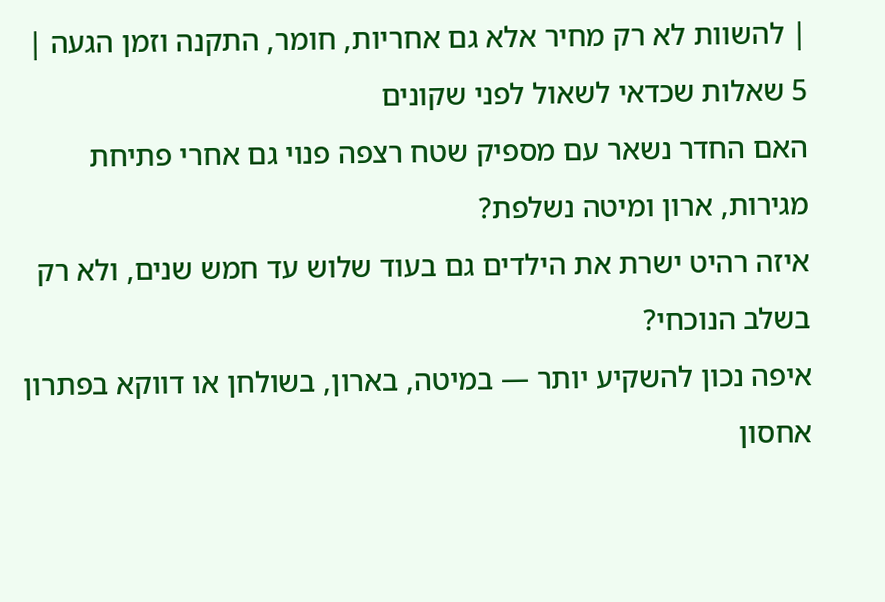| להשוות לא רק מחיר אלא גם אחריות, חומר, התקנה וזמן הגעה |
5 שאלות שכדאי לשאול לפני שקונים
האם החדר נשאר עם מספיק שטח רצפה פנוי גם אחרי פתיחת מגירות, ארון ומיטה נשלפת?
איזה רהיט ישרת את הילדים גם בעוד שלוש עד חמש שנים, ולא רק בשלב הנוכחי?
איפה נכון להשקיע יותר — במיטה, בארון, בשולחן או דווקא בפתרון אחסון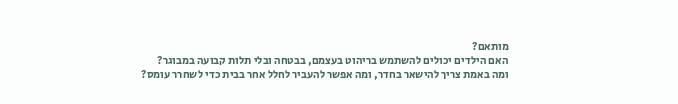מותאם?
האם הילדים יכולים להשתמש בריהוט בעצמם, בבטחה ובלי תלות קבועה במבוגר?
ומה באמת צריך להישאר בחדר, ומה אפשר להעביר לחלל אחר בבית כדי לשחרר עומס?